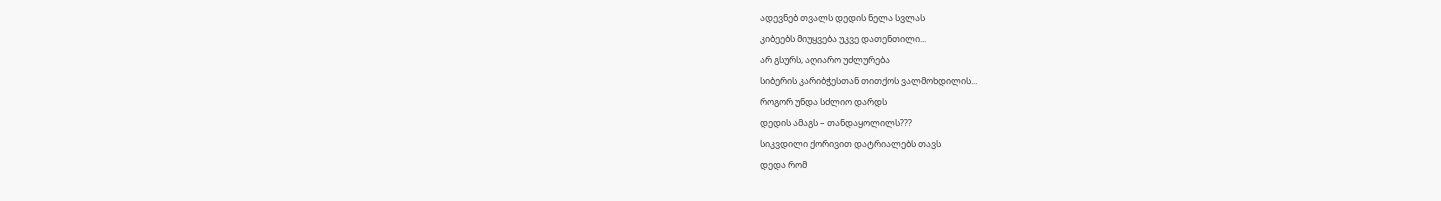ადევნებ თვალს დედის ნელა სვლას
კიბეებს მიუყვება უკვე დათენთილი...
არ გსურს, აღიარო უძლურება
სიბერის კარიბჭესთან თითქოს ვალმოხდილის...
როგორ უნდა სძლიო დარდს
დედის ამაგს – თანდაყოლილს???
სიკვდილი ქორივით დატრიალებს თავს
დედა რომ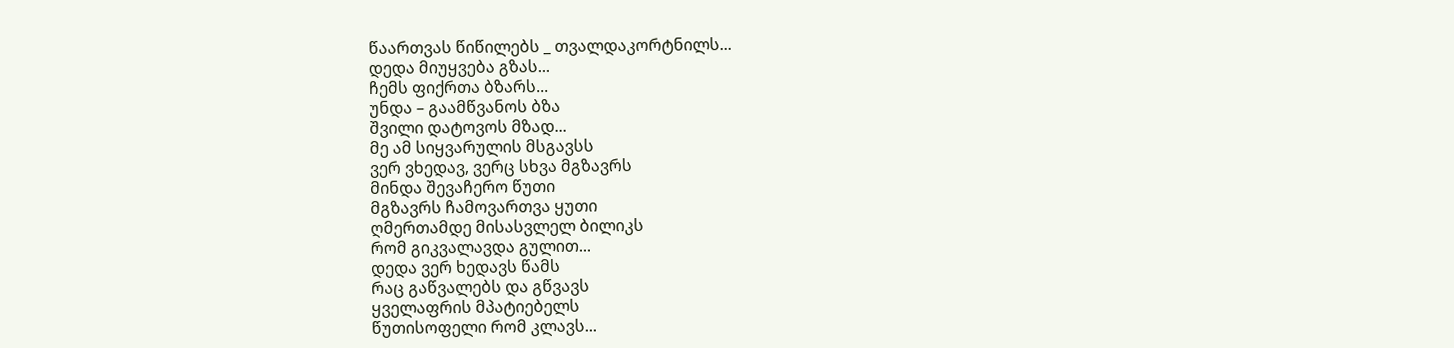წაართვას წიწილებს _ თვალდაკორტნილს...
დედა მიუყვება გზას...
ჩემს ფიქრთა ბზარს...
უნდა – გაამწვანოს ბზა
შვილი დატოვოს მზად...
მე ამ სიყვარულის მსგავსს
ვერ ვხედავ, ვერც სხვა მგზავრს
მინდა შევაჩერო წუთი
მგზავრს ჩამოვართვა ყუთი
ღმერთამდე მისასვლელ ბილიკს
რომ გიკვალავდა გულით...
დედა ვერ ხედავს წამს
რაც გაწვალებს და გწვავს
ყველაფრის მპატიებელს
წუთისოფელი რომ კლავს...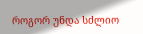როგორ უნდა სძლიო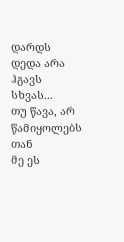დარდს
დედა არა ჰგავს სხვას...
თუ წავა, არ წამიყოლებს თან
მე ეს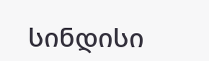სინდისი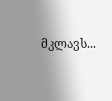მკლავს...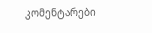კომენტარები